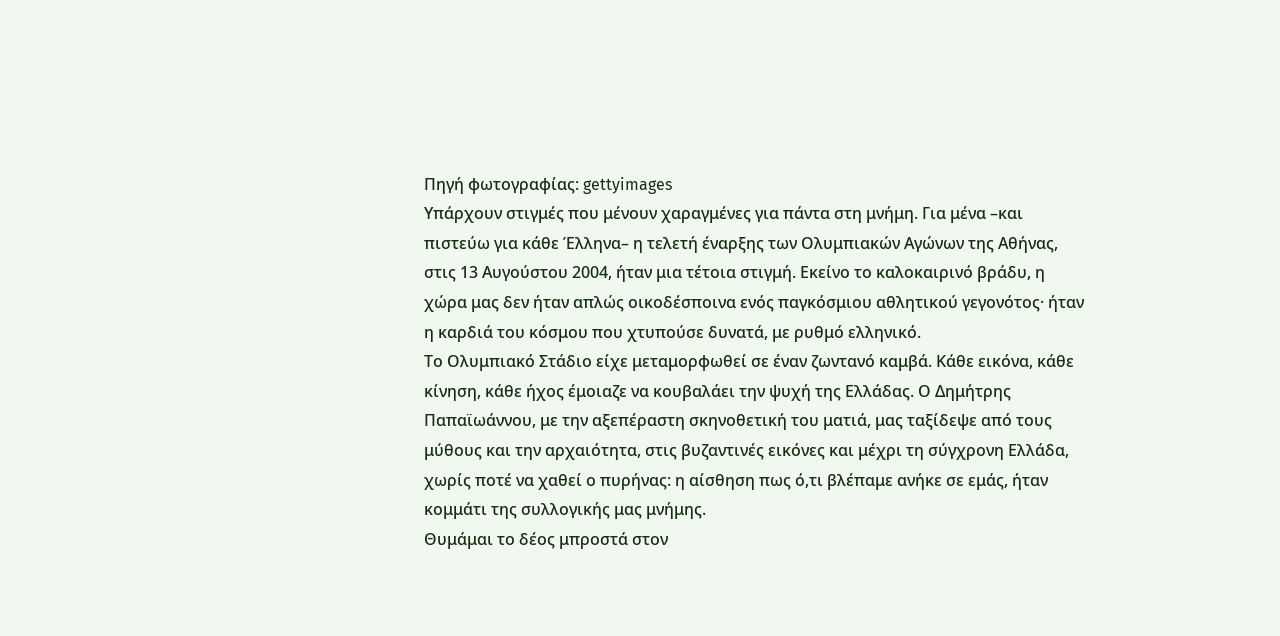Πηγή φωτογραφίας: gettyimages
Υπάρχουν στιγμές που μένουν χαραγμένες για πάντα στη μνήμη. Για μένα –και πιστεύω για κάθε Έλληνα– η τελετή έναρξης των Ολυμπιακών Αγώνων της Αθήνας, στις 13 Αυγούστου 2004, ήταν μια τέτοια στιγμή. Εκείνο το καλοκαιρινό βράδυ, η χώρα μας δεν ήταν απλώς οικοδέσποινα ενός παγκόσμιου αθλητικού γεγονότος· ήταν η καρδιά του κόσμου που χτυπούσε δυνατά, με ρυθμό ελληνικό.
Το Ολυμπιακό Στάδιο είχε μεταμορφωθεί σε έναν ζωντανό καμβά. Κάθε εικόνα, κάθε κίνηση, κάθε ήχος έμοιαζε να κουβαλάει την ψυχή της Ελλάδας. Ο Δημήτρης Παπαϊωάννου, με την αξεπέραστη σκηνοθετική του ματιά, μας ταξίδεψε από τους μύθους και την αρχαιότητα, στις βυζαντινές εικόνες και μέχρι τη σύγχρονη Ελλάδα, χωρίς ποτέ να χαθεί ο πυρήνας: η αίσθηση πως ό,τι βλέπαμε ανήκε σε εμάς, ήταν κομμάτι της συλλογικής μας μνήμης.
Θυμάμαι το δέος μπροστά στον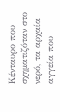Κένταυρο που σχηματιζόταν στο νερό, τα αρχαία αγγεία που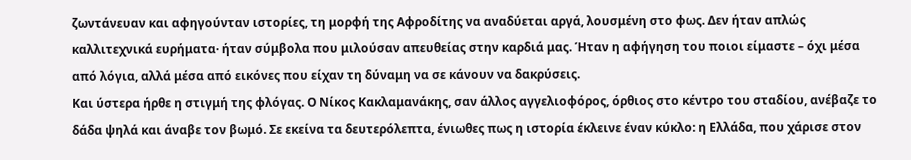ζωντάνευαν και αφηγούνταν ιστορίες, τη μορφή της Αφροδίτης να αναδύεται αργά, λουσμένη στο φως. Δεν ήταν απλώς καλλιτεχνικά ευρήματα· ήταν σύμβολα που μιλούσαν απευθείας στην καρδιά μας. Ήταν η αφήγηση του ποιοι είμαστε – όχι μέσα από λόγια, αλλά μέσα από εικόνες που είχαν τη δύναμη να σε κάνουν να δακρύσεις.
Και ύστερα ήρθε η στιγμή της φλόγας. Ο Νίκος Κακλαμανάκης, σαν άλλος αγγελιοφόρος, όρθιος στο κέντρο του σταδίου, ανέβαζε το δάδα ψηλά και άναβε τον βωμό. Σε εκείνα τα δευτερόλεπτα, ένιωθες πως η ιστορία έκλεινε έναν κύκλο: η Ελλάδα, που χάρισε στον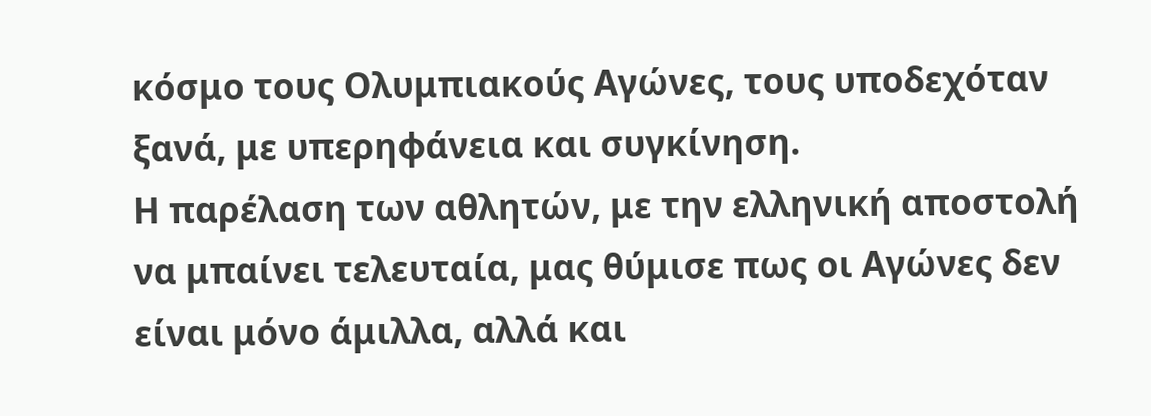κόσμο τους Ολυμπιακούς Αγώνες, τους υποδεχόταν ξανά, με υπερηφάνεια και συγκίνηση.
Η παρέλαση των αθλητών, με την ελληνική αποστολή να μπαίνει τελευταία, μας θύμισε πως οι Αγώνες δεν είναι μόνο άμιλλα, αλλά και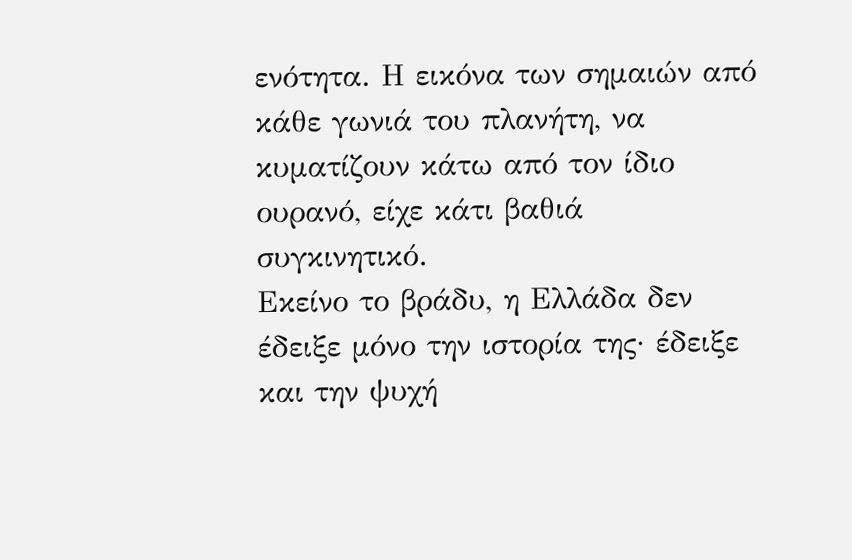ενότητα. Η εικόνα των σημαιών από κάθε γωνιά του πλανήτη, να κυματίζουν κάτω από τον ίδιο ουρανό, είχε κάτι βαθιά συγκινητικό.
Εκείνο το βράδυ, η Ελλάδα δεν έδειξε μόνο την ιστορία της· έδειξε και την ψυχή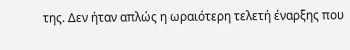της. Δεν ήταν απλώς η ωραιότερη τελετή έναρξης που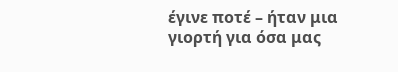έγινε ποτέ – ήταν μια γιορτή για όσα μας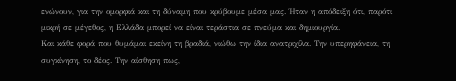ενώνουν, για την ομορφιά και τη δύναμη που κρύβουμε μέσα μας. Ήταν η απόδειξη ότι, παρότι μικρή σε μέγεθος, η Ελλάδα μπορεί να είναι τεράστια σε πνεύμα και δημιουργία.
Και κάθε φορά που θυμάμαι εκείνη τη βραδιά, νιώθω την ίδια ανατριχίλα. Την υπερηφάνεια, τη συγκίνηση, το δέος. Την αίσθηση πως,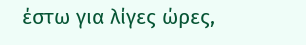έστω για λίγες ώρες,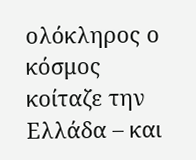ολόκληρος ο κόσμος κοίταζε την Ελλάδα – και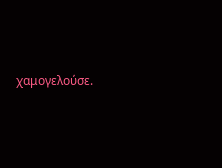χαμογελούσε.